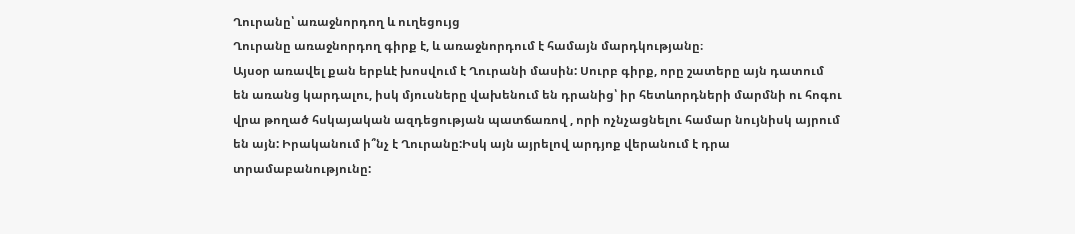Ղուրանը՝ առաջնորդող և ուղեցույց
Ղուրանը առաջնորդող գիրք է, և առաջնորդում է համայն մարդկությանը։
Այսօր առավել քան երբևէ խոսվում է Ղուրանի մասին: Սուրբ գիրք, որը շատերը այն դատում են առանց կարդալու, իսկ մյուսները վախենում են դրանից՝ իր հետևորդների մարմնի ու հոգու վրա թողած հսկայական ազդեցության պատճառով , որի ոչնչացնելու համար նույնիսկ այրում են այն: Իրականում ի՞նչ է Ղուրանը:Իսկ այն այրելով արդյոք վերանում է դրա տրամաբանությունը: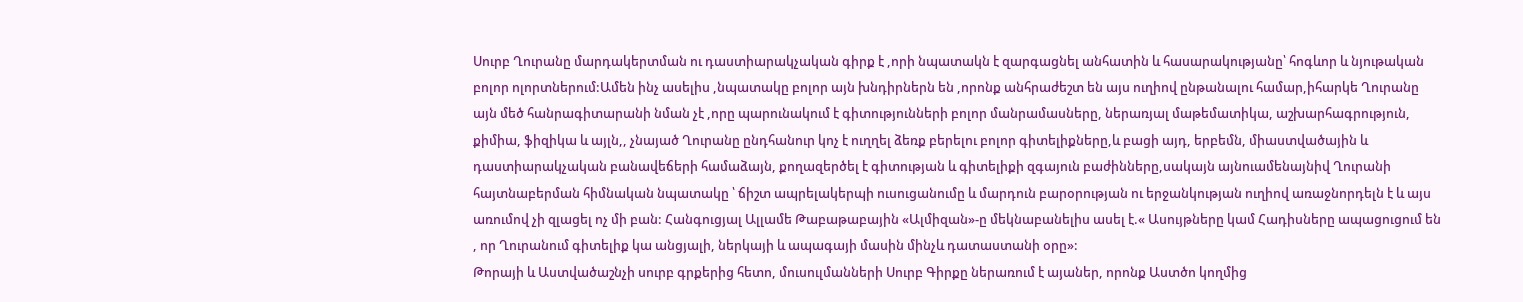Սուրբ Ղուրանը մարդակերտման ու դաստիարակչական գիրք է ,որի նպատակն է զարգացնել անհատին և հասարակությանը՝ հոգևոր և նյութական բոլոր ոլորտներում:Ամեն ինչ ասելիս ,նպատակը բոլոր այն խնդիրներն են ,որոնք անհրաժեշտ են այս ուղիով ընթանալու համար,իհարկե Ղուրանը այն մեծ հանրագիտարանի նման չէ ,որը պարունակում է գիտությունների բոլոր մանրամասները, ներառյալ մաթեմատիկա, աշխարհագրություն, քիմիա, ֆիզիկա և այլն,, չնայած Ղուրանը ընդհանուր կոչ է ուղղել ձեռք բերելու բոլոր գիտելիքները,և բացի այդ, երբեմն, միաստվածային և դաստիարակչական բանավեճերի համաձայն, քողազերծել է գիտության և գիտելիքի զգայուն բաժինները,սակայն այնուամենայնիվ Ղուրանի հայտնաբերման հիմնական նպատակը ՝ ճիշտ ապրելակերպի ուսուցանումը և մարդուն բարօրության ու երջանկության ուղիով առաջնորդելն է և այս առումով չի զլացել ոչ մի բան: Հանգուցյալ Ալլամե Թաբաթաբային «Ալմիզան»-ը մեկնաբանելիս ասել է.« Ասույթները կամ Հադիսները ապացուցում են , որ Ղուրանում գիտելիք կա անցյալի, ներկայի և ապագայի մասին մինչև դատաստանի օրը»:
Թորայի և Աստվածաշնչի սուրբ գրքերից հետո, մուսուլմանների Սուրբ Գիրքը ներառում է այաներ, որոնք Աստծո կողմից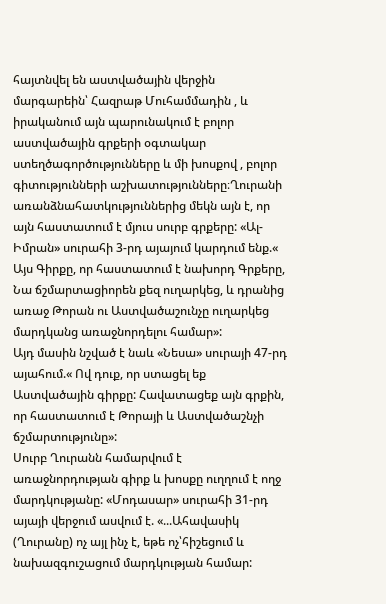հայտնվել են աստվածային վերջին մարգարեին՝ Հազրաթ Մուհամմադին , և իրականում այն պարունակում է բոլոր աստվածային գրքերի օգտակար ստեղծագործությունները և մի խոսքով , բոլոր գիտությունների աշխատությունները։Ղուրանի առանձնահատկություններից մեկն այն է, որ այն հաստատում է մյուս սուրբ գրքերը: «Ալ-Իմրան» սուրահի 3-րդ այայում կարդում ենք.« Այս Գիրքը, որ հաստատում է նախորդ Գրքերը, Նա ճշմարտացիորեն քեզ ուղարկեց, և դրանից առաջ Թորան ու Աստվածաշունչը ուղարկեց մարդկանց առաջնորդելու համար»:
Այդ մասին նշված է նաև «Նեսա» սուրայի 47-րդ այահում.« Ով դուք, որ ստացել եք Աստվածային գիրքը: Հավատացեք այն գրքին, որ հաստատում է Թորայի և Աստվածաշնչի ճշմարտությունը»:
Սուրբ Ղուրանն համարվում է առաջնորդության գիրք և խոսքը ուղղում է ողջ մարդկությանը: «Մոդասար» սուրահի 31-րդ այայի վերջում ասվում է. «...Ահավասիկ (Ղուրանը) ոչ այլ ինչ է, եթե ոչ՝հիշեցում և նախազգուշացում մարդկության համար: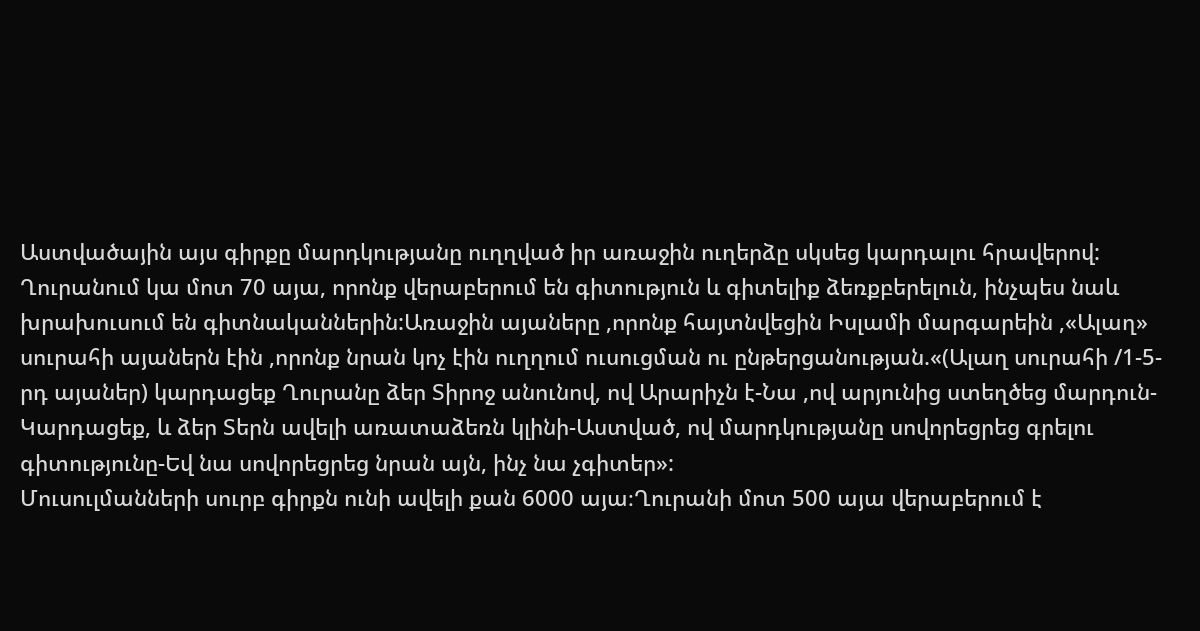Աստվածային այս գիրքը մարդկությանը ուղղված իր առաջին ուղերձը սկսեց կարդալու հրավերով: Ղուրանում կա մոտ 70 այա, որոնք վերաբերում են գիտություն և գիտելիք ձեռքբերելուն, ինչպես նաև խրախուսում են գիտնականներին:Առաջին այաները ,որոնք հայտնվեցին Իսլամի մարգարեին ,«Ալաղ» սուրահի այաներն էին ,որոնք նրան կոչ էին ուղղում ուսուցման ու ընթերցանության.«(Ալաղ սուրահի /1-5-րդ այաներ) կարդացեք Ղուրանը ձեր Տիրոջ անունով, ով Արարիչն է-Նա ,ով արյունից ստեղծեց մարդուն-Կարդացեք, և ձեր Տերն ավելի առատաձեռն կլինի-Աստված, ով մարդկությանը սովորեցրեց գրելու գիտությունը-Եվ նա սովորեցրեց նրան այն, ինչ նա չգիտեր»:
Մուսուլմանների սուրբ գիրքն ունի ավելի քան 6000 այա։Ղուրանի մոտ 500 այա վերաբերում է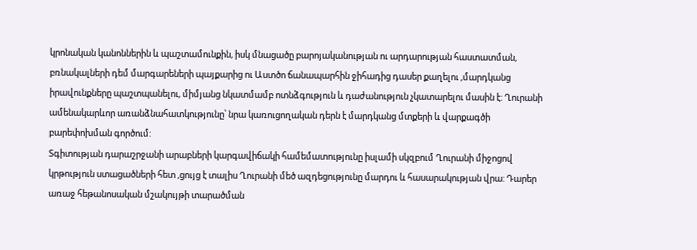կրոնական կանոններին և պաշտամունքին, իսկ մնացածը բարոյականության ու արդարության հաստատման, բռնակալների դեմ մարգարեների պայքարից ու Աստծո ճանապարհին ջիհադից դասեր քաղելու ,մարդկանց իրավունքները պաշտպանելու, միմյանց նկատմամբ ոտնձգություն և դաժանություն չկատարելու մասին է: Ղուրանի ամենակարևոր առանձնահատկությունը՝ նրա կառուցողական դերն է մարդկանց մտքերի և վարքագծի բարեփոխման գործում:
Տգիտության դարաշրջանի արաբների կարգավիճակի համեմատությունը իսլամի սկզբում Ղուրանի միջոցով կրթություն ստացածների հետ ,ցույց է տալիս Ղուրանի մեծ ազդեցությունը մարդու և հասարակության վրա: Դարեր առաջ հեթանոսական մշակույթի տարածման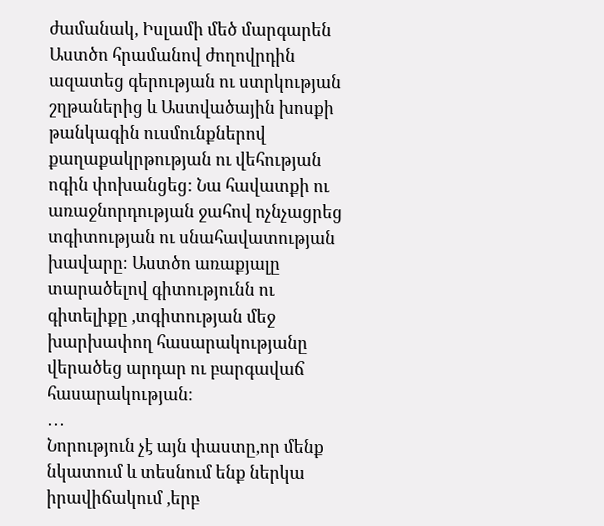ժամանակ, Իսլամի մեծ մարգարեն Աստծո հրամանով ժողովրդին ազատեց գերության ու ստրկության շղթաներից և Աստվածային խոսքի թանկագին ուսմունքներով քաղաքակրթության ու վեհության ոգին փոխանցեց: Նա հավատքի ու առաջնորդության ջահով ոչնչացրեց տգիտության ու սնահավատության խավարը։ Աստծո առաքյալը տարածելով գիտությունն ու գիտելիքը ,տգիտության մեջ խարխափող հասարակությանը վերածեց արդար ու բարգավաճ հասարակության։
․․․
Նորություն չէ այն փաստը,որ մենք նկատում և տեսնում ենք ներկա իրավիճակում ,երբ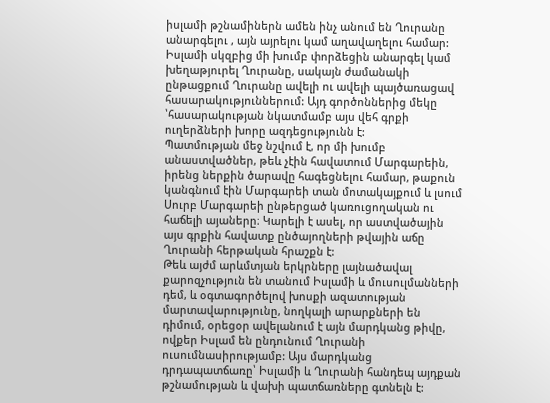իսլամի թշնամիներն ամեն ինչ անում են Ղուրանը անարգելու , այն այրելու կամ աղավաղելու համար: Իսլամի սկզբից մի խումբ փորձեցին անարգել կամ խեղաթյուրել Ղուրանը, սակայն ժամանակի ընթացքում Ղուրանը ավելի ու ավելի պայծառացավ հասարակություններում: Այդ գործոններից մեկը ՝հասարակության նկատմամբ այս վեհ գրքի ուղերձների խորը ազդեցությունն է:
Պատմության մեջ նշվում է, որ մի խումբ անաստվածներ, թեև չէին հավատում Մարգարեին, իրենց ներքին ծարավը հագեցնելու համար, թաքուն կանգնում էին Մարգարեի տան մոտակայքում և լսում Սուրբ Մարգարեի ընթերցած կառուցողական ու հաճելի այաները։ Կարելի է ասել, որ աստվածային այս գրքին հավատք ընծայողների թվային աճը Ղուրանի հերթական հրաշքն է:
Թեև այժմ արևմտյան երկրները լայնածավալ քարոզչություն են տանում Իսլամի և մուսուլմանների դեմ, և օգտագործելով խոսքի ազատության մարտավարությունը, նողկալի արարքների են դիմում, օրեցօր ավելանում է այն մարդկանց թիվը, ովքեր Իսլամ են ընդունում Ղուրանի ուսումնասիրությամբ: Այս մարդկանց դրդապատճառը՝ Իսլամի և Ղուրանի հանդեպ այդքան թշնամության և վախի պատճառները գտնելն է: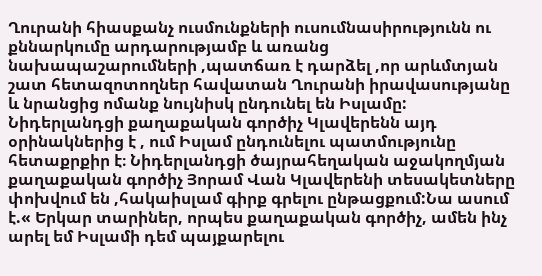Ղուրանի հիասքանչ ուսմունքների ուսումնասիրությունն ու քննարկումը արդարությամբ և առանց նախապաշարումների ,պատճառ է դարձել ,որ արևմտյան շատ հետազոտողներ հավատան Ղուրանի իրավասությանը և նրանցից ոմանք նույնիսկ ընդունել են Իսլամը:
Նիդերլանդցի քաղաքական գործիչ Կլավերենն այդ օրինակներից է , ում Իսլամ ընդունելու պատմությունը հետաքրքիր է։ Նիդերլանդցի ծայրահեղական աջակողմյան քաղաքական գործիչ Յորամ Վան Կլավերենի տեսակետները փոխվում են ,հակաիսլամ գիրք գրելու ընթացքում:Նա ասում է.« Երկար տարիներ, որպես քաղաքական գործիչ, ամեն ինչ արել եմ Իսլամի դեմ պայքարելու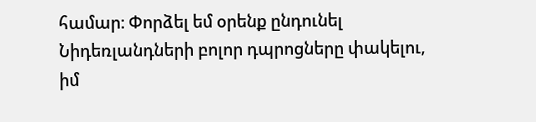համար։ Փորձել եմ օրենք ընդունել Նիդեռլանդների բոլոր դպրոցները փակելու, իմ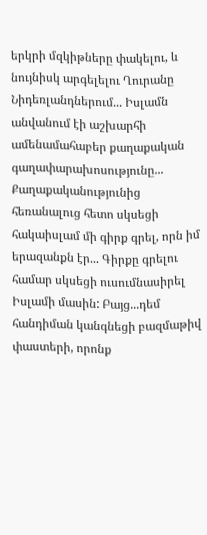երկրի մզկիթները փակելու, և նույնիսկ արգելելու Ղուրանը Նիդեռլանդներում... Իսլամն անվանում էի աշխարհի ամենամահաբեր քաղաքական գաղափարախոսությունը... Քաղաքականությունից հեռանալուց հետո սկսեցի հակաիսլամ մի գիրք գրել, որն իմ երազանքն էր... Գիրքը գրելու համար սկսեցի ուսումնասիրել Իսլամի մասին: Բայց...դեմ հանդիման կանգնեցի բազմաթիվ փաստերի, որոնք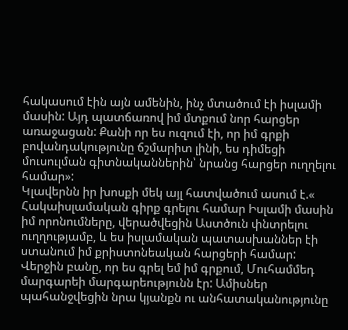հակասում էին այն ամենին, ինչ մտածում էի իսլամի մասին: Այդ պատճառով իմ մտքում նոր հարցեր առաջացան: Քանի որ ես ուզում էի, որ իմ գրքի բովանդակությունը ճշմարիտ լինի, ես դիմեցի մուսուլման գիտնականներին՝ նրանց հարցեր ուղղելու համար»:
Կլավերնն իր խոսքի մեկ այլ հատվածում ասում է.« Հակաիսլամական գիրք գրելու համար Իսլամի մասին իմ որոնումները, վերածվեցին Աստծուն փնտրելու ուղղությամբ, և ես իսլամական պատասխաններ էի ստանում իմ քրիստոնեական հարցերի համար: Վերջին բանը, որ ես գրել եմ իմ գրքում, Մուհամմեդ մարգարեի մարգարեությունն էր: Ամիսներ պահանջվեցին նրա կյանքն ու անհատականությունը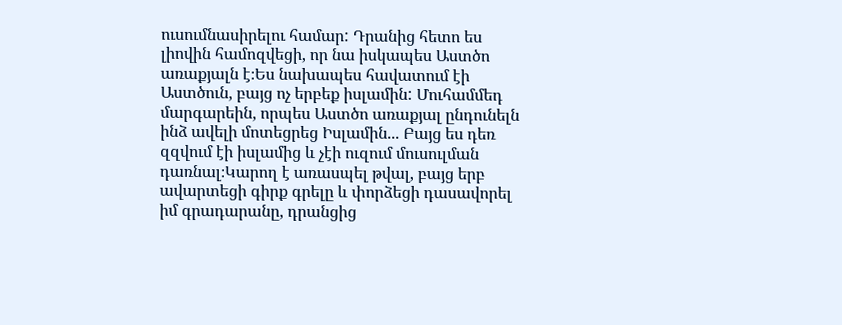ուսումնասիրելու համար: Դրանից հետո ես լիովին համոզվեցի, որ նա իսկապես Աստծո առաքյալն է։Ես նախապես հավատում էի Աստծուն, բայց ոչ երբեք իսլամին: Մուհամմեդ մարգարեին, որպես Աստծո առաքյալ ընդունելն ինձ ավելի մոտեցրեց Իսլամին... Բայց ես դեռ զզվում էի իսլամից և չէի ուզում մուսուլման դառնալ։Կարող է առասպել թվալ, բայց երբ ավարտեցի գիրք գրելը և փորձեցի դասավորել իմ գրադարանը, դրանցից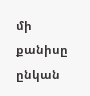մի քանիսը ընկան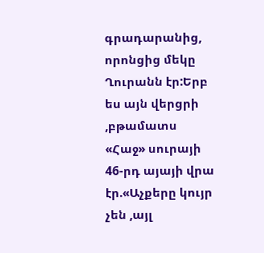գրադարանից, որոնցից մեկը Ղուրանն էր:Երբ ես այն վերցրի ,բթամատս «Հաջ» սուրայի 46-րդ այայի վրա էր.«Աչքերը կույր չեն ,այլ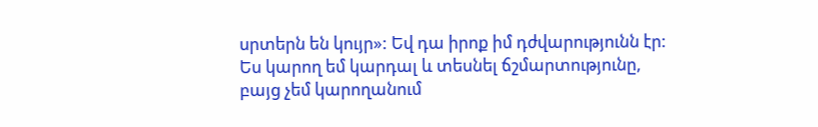սրտերն են կույր»: Եվ դա իրոք իմ դժվարությունն էր: Ես կարող եմ կարդալ և տեսնել ճշմարտությունը, բայց չեմ կարողանում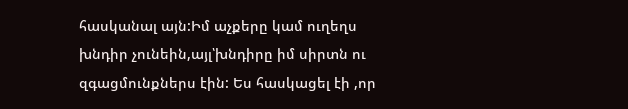հասկանալ այն:Իմ աչքերը կամ ուղեղս խնդիր չունեին,այլ՝խնդիրը իմ սիրտն ու զգացմունքներս էին: Ես հասկացել էի ,որ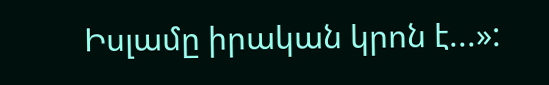Իսլամը իրական կրոն է...»: